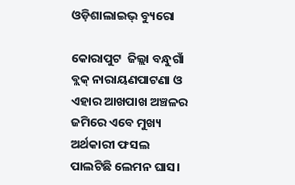ଓଡ଼ିଶାଲାଇଭ୍‌ ବ୍ୟୁରୋ

କୋରାପୁଟ  ଜିଲ୍ଲା ବନ୍ଧୁଗାଁ ବ୍ଲକ୍‌ ନାରାୟଣପାଟଣା ଓ ଏହାର ଆଖପାଖ ଅଞ୍ଚଳର ଜମିରେ ଏବେ ମୁଖ୍ୟ ଅର୍ଥକାରୀ ଫସଲ ପାଲଟିଛି ଲେମନ ଘାସ।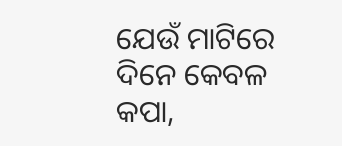ଯେଉଁ ମାଟିରେ ଦିନେ କେବଳ କପା,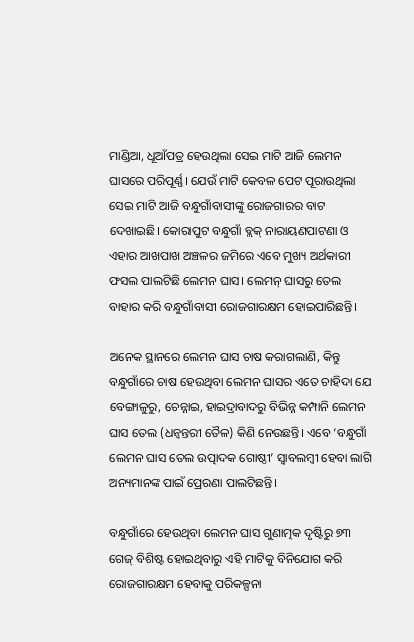ମାଣ୍ଡିଆ, ଧୂଆଁପତ୍ର ହେଉଥିଲା ସେଇ ମାଟି ଆଜି ଲେମନ ଘାସରେ ପରିପୂର୍ଣ୍ଣ। ଯେଉଁ ମାଟି କେବଳ ପେଟ ପୂରାଉଥିଲା ସେଇ ମାଟି ଆଜି ବନ୍ଧୁଗାଁବାସୀଙ୍କୁ ରୋଜଗାରର ବାଟ ଦେଖାଇଛି। କୋରାପୁଟ ବନ୍ଧୁଗାଁ ବ୍ଲକ୍‌ ନାରାୟଣପାଟଣା ଓ ଏହାର ଆଖପାଖ ଅଞ୍ଚଳର ଜମିରେ ଏବେ ମୁଖ୍ୟ ଅର୍ଥକାରୀ ଫସଲ ପାଲଟିଛି ଲେମନ ଘାସ। ଲେମନ୍‌ ଘାସରୁ ତେଲ ବାହାର କରି ବନ୍ଧୁଗାଁବାସୀ ରୋଜଗାରକ୍ଷମ ହୋଇପାରିଛନ୍ତି।

ଅନେକ ସ୍ଥାନରେ ଲେମନ ଘାସ ଚାଷ କରାଗଲାଣି, କିନ୍ତୁ ବନ୍ଧୁଗାଁରେ ଚାଷ ହେଉଥିବା ଲେମନ ଘାସର ଏତେ ଚାହିଦା ଯେ ବେଙ୍ଗାଳୁରୁ, ଚେନ୍ନାଇ, ହାଇଦ୍ରାବାଦରୁ ବିଭିନ୍ନ କମ୍ପାନି ଲେମନ ଘାସ ତେଲ (ଧନ୍ୱନ୍ତରୀ ତୈଳ) କିଣି ନେଉଛନ୍ତି। ଏବେ ‘ବନ୍ଧୁଗାଁ ଲେମନ ଘାସ ତେଲ ଉତ୍ପାଦକ ଗୋଷ୍ଠୀ’ ସ୍ୱାବଲମ୍ବୀ ହେବା ଲାଗି ଅନ୍ୟମାନଙ୍କ ପାଇଁ ପ୍ରେରଣା ପାଲଟିଛନ୍ତି।

ବନ୍ଧୁଗାଁରେ ହେଉଥିବା ଲେମନ ଘାସ ଗୁଣାତ୍ମକ ଦୃଷ୍ଟିରୁ ୭୩ ଗେଜ୍‌ ବିଶିଷ୍ଟ ହୋଇଥିବାରୁ ଏହି ମାଟିକୁ ବିନିଯୋଗ କରି ରୋଜଗାରକ୍ଷମ ହେବାକୁ ପରିକଳ୍ପନା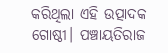କରିଥିଲା ଏହି ଉତ୍ପାଦକ ଗୋଷ୍ଠୀ। ପଞ୍ଚାୟତିରାଜ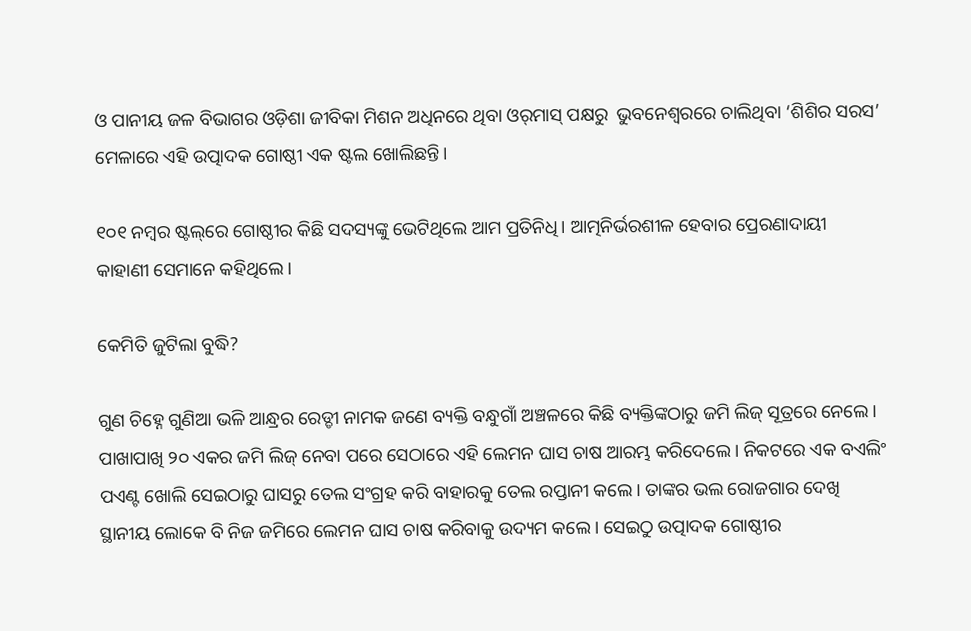ଓ ପାନୀୟ ଜଳ ବିଭାଗର ଓଡ଼ିଶା ଜୀବିକା ମିଶନ ଅଧିନରେ ଥିବା ଓର୍‌ମାସ୍ ପକ୍ଷରୁ  ଭୁବନେଶ୍ୱରରେ ଚାଲିଥିବା ‘ଶିଶିର ସରସ’ ମେଳାରେ ଏହି ଉତ୍ପାଦକ ଗୋଷ୍ଠୀ ଏକ ଷ୍ଟଲ ଖୋଲିଛନ୍ତି।

୧୦୧ ନମ୍ବର ଷ୍ଟଲ୍‌ରେ ଗୋଷ୍ଠୀର କିଛି ସଦସ୍ୟଙ୍କୁ ଭେଟିଥିଲେ ଆମ ପ୍ରତିନିଧି। ଆତ୍ମନିର୍ଭରଶୀଳ ହେବାର ପ୍ରେରଣାଦାୟୀ କାହାଣୀ ସେମାନେ କହିଥିଲେ।

କେମିତି ଜୁଟିଲା ବୁଦ୍ଧି?

ଗୁଣ ଚିହ୍ନେ ଗୁଣିଆ ଭଳି ଆନ୍ଧ୍ରର ରେଡ୍ଡୀ ନାମକ ଜଣେ ବ୍ୟକ୍ତି ବନ୍ଧୁଗାଁ ଅଞ୍ଚଳରେ କିଛି ବ୍ୟକ୍ତିଙ୍କଠାରୁ ଜମି ଲିଜ୍‌ ସୂତ୍ରରେ ନେଲେ। ପାଖାପାଖି ୨୦ ଏକର ଜମି ଲିଜ୍‌ ନେବା ପରେ ସେଠାରେ ଏହି ଲେମନ ଘାସ ଚାଷ ଆରମ୍ଭ କରିଦେଲେ। ନିକଟରେ ଏକ ବଏଲିଂ ପଏଣ୍ଟ ଖୋଲି ସେଇଠାରୁ ଘାସରୁ ତେଲ ସଂଗ୍ରହ କରି ବାହାରକୁ ତେଲ ରପ୍ତାନୀ କଲେ। ତାଙ୍କର ଭଲ ରୋଜଗାର ଦେଖି ସ୍ଥାନୀୟ ଲୋକେ ବି ନିଜ ଜମିରେ ଲେମନ ଘାସ ଚାଷ କରିବାକୁ ଉଦ୍ୟମ କଲେ। ସେଇଠୁ ଉତ୍ପାଦକ ଗୋଷ୍ଠୀର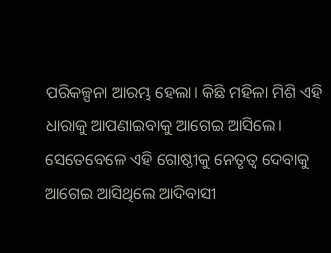ପରିକଳ୍ପନା ଆରମ୍ଭ ହେଲା। କିଛି ମହିଳା ମିଶି ଏହି ଧାରାକୁ ଆପଣାଇବାକୁ ଆଗେଇ ଆସିଲେ। ସେତେବେଳେ ଏହି ଗୋଷ୍ଠୀକୁ ନେତୃତ୍ୱ ଦେବାକୁ ଆଗେଇ ଆସିଥିଲେ ଆଦିବାସୀ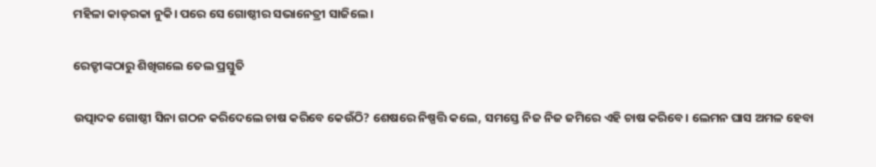ମହିଳା କାଡ୍‌ରକା ନୁକି। ପରେ ସେ ଗୋଷ୍ଠୀର ସଭାନେତ୍ରୀ ସାଜିଲେ।

ରେଡ୍ଡୀଙ୍କଠାରୁ ଶିଖିଗଲେ ତେଲ ପ୍ରସ୍ତୁତି

ଉତ୍ପାଦକ ଗୋଷ୍ଠୀ ସିନା ଗଠନ କରିଦେଲେ ଚାଷ କରିବେ କେଉଁଠି? ଶେଷରେ ନିଷ୍ପତ୍ତି କଲେ, ସମସ୍ତେ ନିଜ ନିଜ ଜମିରେ ଏହି ଚାଷ କରିବେ। ଲେମନ ଘାସ ଅମଳ ହେବା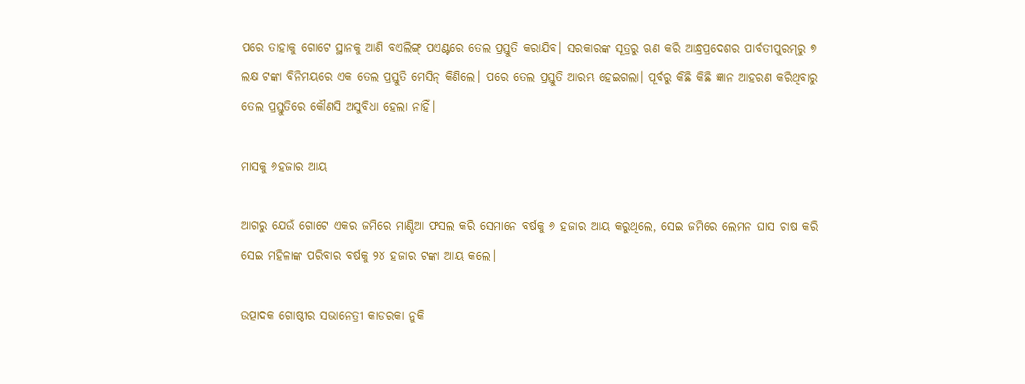ପରେ ତାହାକୁ ଗୋଟେ ସ୍ଥାନକୁ ଆଣି ବଏଲିଙ୍ଗ୍‌ ପଏଣ୍ଟରେ ତେଲ ପ୍ରସ୍ତୁତି କରାଯିବ। ସରକାରଙ୍କ ସୂତ୍ରରୁ ଋଣ କରି ଆନ୍ଧ୍ରପ୍ରଦେଶର ପାର୍ବତୀପୁରମ୍‌ରୁ ୭ ଲକ୍ଷ ଟଙ୍କା ବିନିମୟରେ ଏକ ତେଲ ପ୍ରସ୍ତୁତି ମେସିନ୍‌ କିଣିଲେ। ପରେ ତେଲ ପ୍ରସ୍ତୁତି ଆରମ୍ଭ ହେଇଗଲା। ପୂର୍ବରୁ କିଛି କିଛି ଜ୍ଞାନ ଆହରଣ କରିଥିବାରୁ ତେଲ ପ୍ରସ୍ତୁତିରେ କୌଣସି ଅସୁବିଧା ହେଲା ନାହିଁ।

ମାସକୁ ୬ହଜାର ଆୟ

ଆଗରୁ ଯେଉଁ ଗୋଟେ ଏକର ଜମିରେ ମାଣ୍ଡିଆ ଫସଲ କରି ସେମାନେ ବର୍ଷକୁ ୬ ହଜାର ଆୟ କରୁଥିଲେ, ସେଇ ଜମିରେ ଲେମନ ଘାସ ଚାଷ କରି ସେଇ ମହିଳାଙ୍କ ପରିବାର ବର୍ଷକୁ ୨୪ ହଜାର ଟଙ୍କା ଆୟ କଲେ।

ଉତ୍ପାଦକ ଗୋଷ୍ଠୀର ସଭାନେତ୍ରୀ କାଡରକା ନୁକି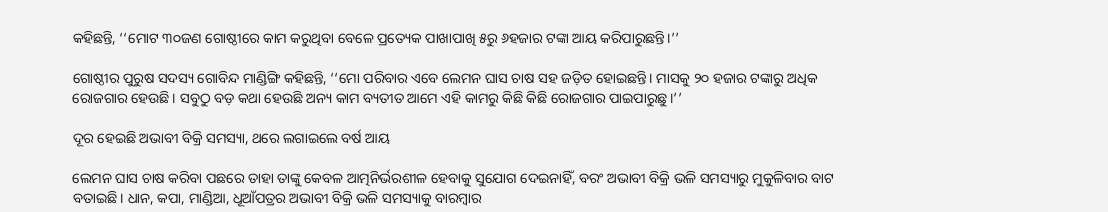କହିଛନ୍ତି, ‘‘ମୋଟ ୩୦ଜଣ ଗୋଷ୍ଠୀରେ କାମ କରୁଥିବା ବେଳେ ପ୍ରତ୍ୟେକ ପାଖାପାଖି ୫ରୁ ୬ହଜାର ଟଙ୍କା ଆୟ କରିପାରୁଛନ୍ତି।’’

ଗୋଷ୍ଠୀର ପୁରୁଷ ସଦସ୍ୟ ଗୋବିନ୍ଦ ମାଣ୍ଡିଙ୍ଗି କହିଛନ୍ତି, ‘‘ମୋ ପରିବାର ଏବେ ଲେମନ ଘାସ ଚାଷ ସହ ଜଡ଼ିତ ହୋଇଛନ୍ତି। ମାସକୁ ୨୦ ହଜାର ଟଙ୍କାରୁ ଅଧିକ ରୋଜଗାର ହେଉଛି। ସବୁଠୁ ବଡ଼ କଥା ହେଉଛି ଅନ୍ୟ କାମ ବ୍ୟତୀତ ଆମେ ଏହି କାମରୁ କିଛି କିଛି ରୋଜଗାର ପାଇପାରୁଛୁ।’’

ଦୂର ହେଇଛି ଅଭାବୀ ବିକ୍ରି ସମସ୍ୟା, ଥରେ ଲଗାଇଲେ ବର୍ଷ ଆୟ

ଲେମନ ଘାସ ଚାଷ କରିବା ପଛରେ ତାହା ତାଙ୍କୁ କେବଳ ଆତ୍ମନିର୍ଭରଶୀଳ ହେବାକୁ ସୁଯୋଗ ଦେଇନାହିଁ, ବରଂ ଅଭାବୀ ବିକ୍ରି ଭଳି ସମସ୍ୟାରୁ ମୁକୁଳିବାର ବାଟ ବତାଇଛି। ଧାନ, କପା, ମାଣ୍ଡିଆ, ଧୂଆଁପତ୍ରର ଅଭାବୀ ବିକ୍ରି ଭଳି ସମସ୍ୟାକୁ ବାରମ୍ବାର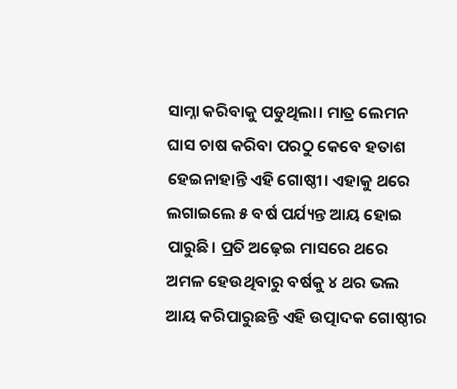ସାମ୍ନା କରିବାକୁ ପଡୁଥିଲା। ମାତ୍ର ଲେମନ ଘାସ ଚାଷ କରିବା ପରଠୁ କେବେ ହତାଶ ହେଇନାହାନ୍ତି ଏହି ଗୋଷ୍ଠୀ। ଏହାକୁ ଥରେ ଲଗାଇଲେ ୫ ବର୍ଷ ପର୍ଯ୍ୟନ୍ତ ଆୟ ହୋଇ ପାରୁଛି। ପ୍ରତି ଅଢ଼େଇ ମାସରେ ଥରେ ଅମଳ ହେଉଥିବାରୁ ବର୍ଷକୁ ୪ ଥର ଭଲ ଆୟ କରିପାରୁଛନ୍ତି ଏହି ଉତ୍ପାଦକ ଗୋଷ୍ଠୀର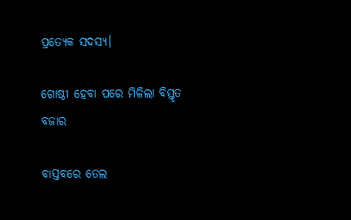ପ୍ରତ୍ୟେକ ସଦସ୍ୟ।

ଗୋଷ୍ଠୀ ହେବା ପରେ ମିଳିଲା ବିସ୍ତୃତ ବଜାର

ବାସ୍ତବରେ ତେଲ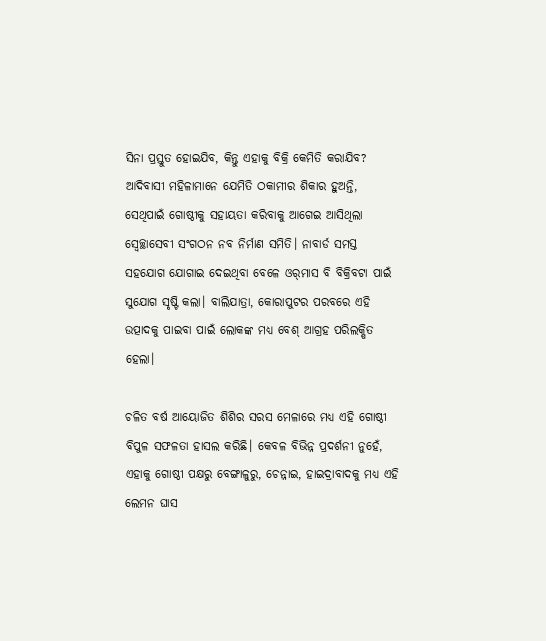ସିନା ପ୍ରସ୍ତୁତ ହୋଇଯିବ, କିନ୍ତୁ ଏହାକୁ ବିକ୍ରି କେମିତି କରାଯିବ? ଆଦିବାସୀ ମହିଳାମାନେ ଯେମିତି ଠକାମୀର ଶିକାର ହୁଅନ୍ତି, ସେଥିପାଇଁ ଗୋଷ୍ଠୀକୁ ସହାୟତା କରିବାକୁ ଆଗେଇ ଆସିଥିଲା ସ୍ୱେଚ୍ଛାସେବୀ ସଂଗଠନ ନବ ନିର୍ମାଣ ସମିତି। ନାବାର୍ଡ ସମସ୍ତ ସହଯୋଗ ଯୋଗାଇ ଦେଇଥିବା ବେଳେ ଓର୍‌ମାସ ବି ବିକ୍ରିବଟା ପାଇଁ ସୁଯୋଗ ସୃଷ୍ଟି କଲା। ବାଲିଯାତ୍ରା, କୋରାପୁଟର ପରବରେ ଏହି ଉତ୍ପାଦକୁ ପାଇବା ପାଇଁ ଲୋକଙ୍କ ମଧ୍ୟ ବେଶ୍‌ ଆଗ୍ରହ ପରିଲକ୍ଷିତ ହେଲା।

ଚଳିତ ବର୍ଷ ଆୟୋଜିତ ଶିଶିର ସରସ ମେଳାରେ ମଧ୍ୟ ଏହି ଗୋଷ୍ଠୀ ବିପୁଳ ସଫଳତା ହାସଲ କରିଛି। କେବଳ ବିଭିନ୍ନ ପ୍ରଦର୍ଶନୀ ନୁହେଁ, ଏହାକୁ ଗୋଷ୍ଠୀ ପକ୍ଷରୁ ବେଙ୍ଗାଳୁରୁ, ଚେନ୍ନାଇ, ହାଇଦ୍ରାବାଦକୁ ମଧ୍ୟ ଏହି ଲେମନ ଘାସ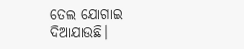ତେଲ ଯୋଗାଇ ଦିଆଯାଉଛି।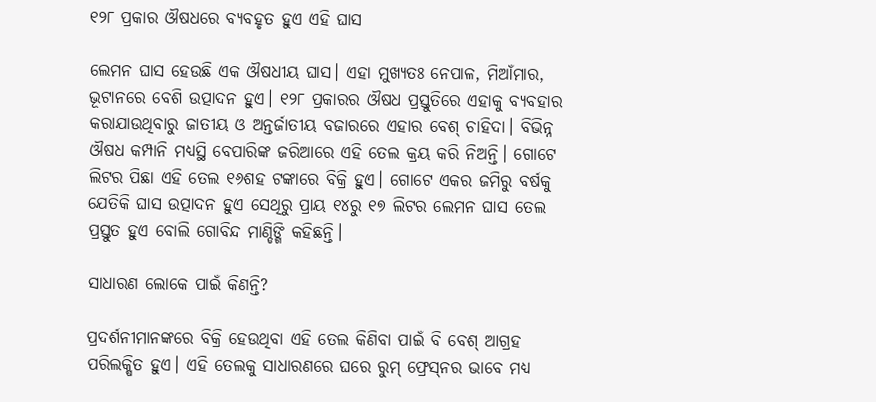୧୨୮ ପ୍ରକାର ଔଷଧରେ ବ୍ୟବହୃତ ହୁଏ ଏହି ଘାସ

ଲେମନ ଘାସ ହେଉଛି ଏକ ଔଷଧୀୟ ଘାସ। ଏହା ମୁଖ୍ୟତଃ ନେପାଳ, ମିଆଁମାର, ଭୂଟାନରେ ବେଶି ଉତ୍ପାଦନ ହୁଏ। ୧୨୮ ପ୍ରକାରର ଔଷଧ ପ୍ରସ୍ତୁତିରେ ଏହାକୁ ବ୍ୟବହାର କରାଯାଉଥିବାରୁ ଜାତୀୟ ଓ ଅନ୍ତର୍ଜାତୀୟ ବଜାରରେ ଏହାର ବେଶ୍‌ ଚାହିଦା। ବିଭିନ୍ନ ଔଷଧ କମ୍ପାନି ମଧ୍ୟସ୍ଥି ବେପାରିଙ୍କ ଜରିଆରେ ଏହି ତେଲ କ୍ରୟ କରି ନିଅନ୍ତି। ଗୋଟେ ଲିଟର ପିଛା ଏହି ତେଲ ୧୬ଶହ ଟଙ୍କାରେ ବିକ୍ରି ହୁଏ। ଗୋଟେ ଏକର ଜମିରୁ ବର୍ଷକୁ ଯେତିକି ଘାସ ଉତ୍ପାଦନ ହୁଏ ସେଥିରୁ ପ୍ରାୟ ୧୪ରୁ ୧୭ ଲିଟର ଲେମନ ଘାସ ତେଲ ପ୍ରସ୍ତୁତ ହୁଏ ବୋଲି ଗୋବିନ୍ଦ ମାଣ୍ଡିଙ୍ଗି କହିଛନ୍ତି।

ସାଧାରଣ ଲୋକେ ପାଇଁ କିଣନ୍ତି?

ପ୍ରଦର୍ଶନୀମାନଙ୍କରେ ବିକ୍ରି ହେଉଥିବା ଏହି ତେଲ କିଣିବା ପାଇଁ ବି ବେଶ୍‌ ଆଗ୍ରହ ପରିଲକ୍ଷିତ ହୁଏ। ଏହି ତେଲକୁ ସାଧାରଣରେ ଘରେ ରୁମ୍‌ ଫ୍ରେସ୍‌ନର ଭାବେ ମଧ୍ୟ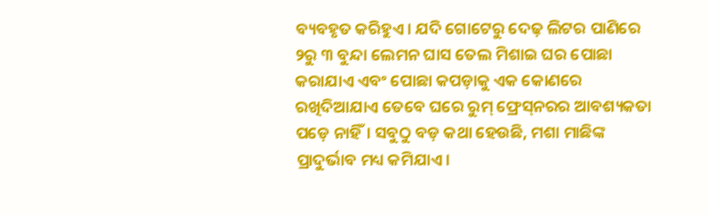ବ୍ୟବହୃତ କରିହୁଏ। ଯଦି ଗୋଟେରୁ ଦେଢ଼ ଲିଟର ପାଣିରେ ୨ରୁ ୩ ବୁନ୍ଦା ଲେମନ ଘାସ ତେଲ ମିଶାଇ ଘର ପୋଛା କରାଯାଏ ଏବଂ ପୋଛା କପଡ଼ାକୁ ଏକ କୋଣରେ ରଖିଦିଆଯାଏ ତେବେ ଘରେ ରୁମ୍‌ ଫ୍ରେସ୍‌ନରର ଆବଶ୍ୟକତା ପଡ଼େ ନାହିଁ। ସବୁଠୁ ବଡ଼ କଥା ହେଉଛି, ମଶା ମାଛିଙ୍କ ପ୍ରାଦୁର୍ଭାବ ମଧ୍ୟ କମିଯାଏ।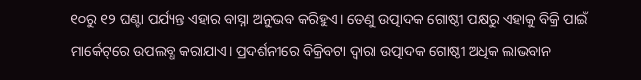୧୦ରୁ ୧୨ ଘଣ୍ଟା ପର୍ଯ୍ୟନ୍ତ ଏହାର ବାସ୍ନା ଅନୁଭବ କରିହୁଏ। ତେଣୁ ‌ଉତ୍ପାଦକ ଗୋଷ୍ଠୀ ପକ୍ଷରୁ ଏହାକୁ ବିକ୍ରି ପାଇଁ ମାର୍କେଟ୍‌ରେ ଉପଲବ୍ଧ କରାଯାଏ। ପ୍ରଦର୍ଶନୀରେ ବିକ୍ରିବଟା ଦ୍ବାରା ଉତ୍ପାଦକ ଗୋଷ୍ଠୀ ଅଧିକ ଲାଭବାନ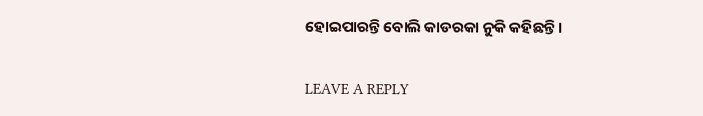ହୋଇପାରନ୍ତି ବୋଲି କାଡରକା ନୁକି କହିଛନ୍ତି।

LEAVE A REPLY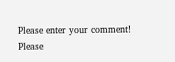Please enter your comment!
Please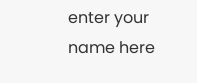enter your name here